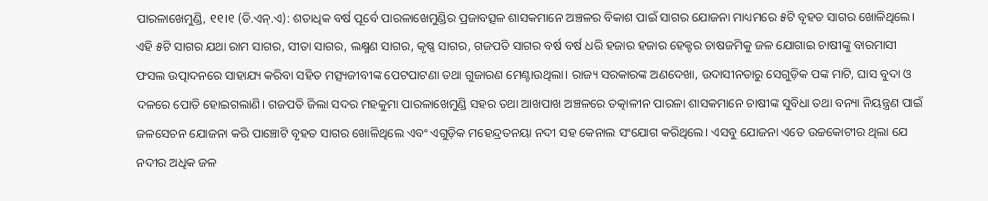ପାରଳାଖେମୁଣ୍ଡି, ୧୧।୧ (ଡି.ଏନ୍.ଏ): ଶତାଧିକ ବର୍ଷ ପୂର୍ବେ ପାରଳାଖେମୁଣ୍ଡିର ପ୍ରଜାବତ୍ସଳ ଶାସକମାନେ ଅଞ୍ଚଳର ବିକାଶ ପାଇଁ ସାଗର ଯୋଜନା ମାଧ୍ୟମରେ ୫ଟି ବୃହତ ସାଗର ଖୋଳିଥିଲେ। ଏହି ୫ଟି ସାଗର ଯଥା ରାମ ସାଗର, ସୀତା ସାଗର, ଲକ୍ଷ୍ମଣ ସାଗର, କୃଷ୍ଣ ସାଗର, ଗଜପତି ସାଗର ବର୍ଷ ବର୍ଷ ଧରି ହଜାର ହଜାର ହେକ୍ଟର ଚାଷଜମିକୁ ଜଳ ଯୋଗାଇ ଚାଷୀଙ୍କୁ ବାରମାସୀ ଫସଲ ଉତ୍ପାଦନରେ ସାହାଯ୍ୟ କରିବା ସହିତ ମତ୍ସ୍ୟଜୀବୀଙ୍କ ପେଟପାଟଣା ତଥା ଗୁଜାରଣ ମେଣ୍ଟାଉଥିଲା। ରାଜ୍ୟ ସରକାରଙ୍କ ଅଣଦେଖା, ଉଦାସୀନତାରୁ ସେଗୁଡ଼ିକ ପଙ୍କ ମାଟି, ଘାସ ବୁଦା ଓ ଦଳରେ ପୋତି ହୋଇଗଲାଣି। ଗଜପତି ଜିଲା ସଦର ମହକୁମା ପାରଳାଖେମୁଣ୍ଡି ସହର ତଥା ଆଖପାଖ ଅଞ୍ଚଳରେ ତତ୍କାଳୀନ ପାରଳା ଶାସକମାନେ ଚାଷୀଙ୍କ ସୁବିଧା ତଥା ବନ୍ୟା ନିୟନ୍ତ୍ରଣ ପାଇଁ ଜଳସେଚନ ଯୋଜନା କରି ପାଞ୍ଚୋଟି ବୃହତ ସାଗର ଖୋଳିଥିଲେ ଏବଂ ଏଗୁଡ଼ିକ ମହେନ୍ଦ୍ରତନୟା ନଦୀ ସହ କେନାଲ ସଂଯୋଗ କରିଥିଲେ। ଏସବୁ ଯୋଜନା ଏତେ ଉଚ୍ଚକୋଟୀର ଥିଲା ଯେ ନଦୀର ଅଧିକ ଜଳ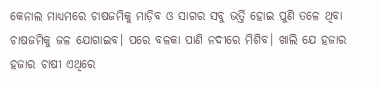କେନାଲ ମାଧ୍ୟମରେ ଚାଷଜମିକୁ ମାଡ଼ିବ ଓ ସାଗର ସବୁ ଭର୍ତ୍ତି ହୋଇ ପୁଣି ତଳେ ଥିବା ଚାଷଜମିକୁ ଜଳ ଯୋଗାଇବ। ପରେ ବଳକା ପାଣି ନଦୀରେ ମିଶିବ। ଖାଲି ଯେ ହଜାର ହଜାର ଚାଷୀ ଏଥିରେ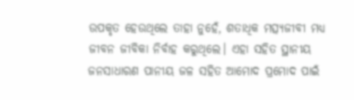ଉପକୃତ ହେଉଥିଲେ ତାହା ନୁହେଁ, ଶତାଧିକ ମତ୍ସ୍ୟଜୀବୀ ମଧ୍ୟ ଜୀବନ ଜୀବିକା ନିର୍ବାହ କରୁଥିଲେ। ଏହା ସହିତ ସ୍ଥାନୀୟ ଜନସାଧାରଣ ପାନୀୟ ଜଳ ସହିତ ଆମୋଦ ପ୍ରମୋଦ ପାଇଁ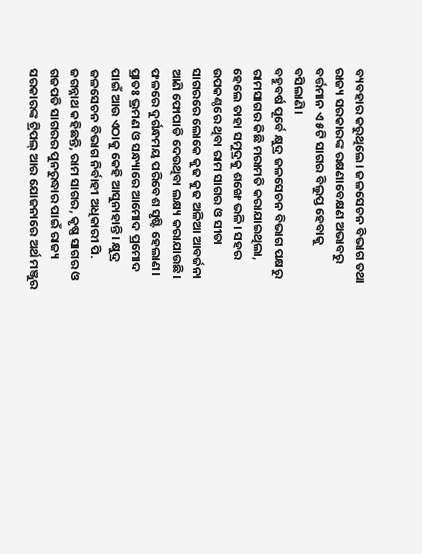ବ୍ୟବହାର କରୁଥିଲେ। ଜଳସେଚନ ବିଭାଗ ତଥା ରାଜ୍ୟ ସରକାରଙ୍କ ରକ୍ଷଣାବେକ୍ଷଣ ଅଭାବରୁ ବର୍ତ୍ତମାନ ଏ ୫ଟି ସାଗର ବିଲୁପ୍ତ ହେବାକୁ ବସିଲାଣି।
ବହୁବର୍ଷ ପୂର୍ବେ କ୍ଷୁଦ୍ର ଜଳସେଚନ ବିଭାଗ ପକ୍ଷରୁ ରାମସାଗର କିଛି ମରାମତି କରାଯାଇଥିଲା, ହେଲେ ତାହା ସମୁଦ୍ରକୁ ଶଙ୍ଖେ ଭଳି। ସହର ଉପକଣ୍ଠରେ ଥିବା ରାମ ସାଗର ଓ ସୀତା ସାଗରରେ ଲୋକେ କୁଢ କୁଢ ଅଳିଆ ଆବର୍ଜନା ଆଣି ଫୋପାଡି ଦେଉଥିବା ଲକ୍ଷ୍ୟ କରାଯାଉଛି। ଫଳରେ ଦୁର୍ଗନ୍ଧମୟ ପରିବେଶ ସୃଷ୍ଟି ହେଲାଣ। ପ୍ରାତଃ ଭ୍ରମଣ ଓ ସନ୍ଧ୍ୟାରେ ଆମୋଦ ପ୍ରମୋଦ ପାଇଁ ଆଉ ଏଠାକୁ କେହି ଆସୁନାହାନ୍ତି। କ୍ଷୁଦ୍ର ଜଳସେଚନ ବିଭାଗ ନିର୍ବାହୀ ଅଧିକାରୀ ପି. ଜଗନ୍ନାଥ କହିଛନ୍ତି, ରାମ ସାଗର, କୃଷ୍ଣ ସାଗର ଓ ଗଜପତି ସାଗରର ପୁନରୁଦ୍ଧାର ପାଇଁ ରାଜ୍ୟ ସରକାରଙ୍କ ଟ୍ରିପଲ୍ ଆର ଯୋଜନାରେ ଅର୍ଥ ମଞ୍ଜୁର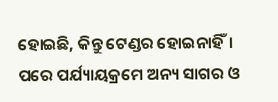ହୋଇଛି, କିନ୍ତୁ ଟେଣ୍ଡର ହୋଇନାହିଁ। ପରେ ପର୍ଯ୍ୟାୟକ୍ରମେ ଅନ୍ୟ ସାଗର ଓ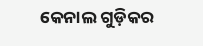କେନାଲ ଗୁଡ଼ିକର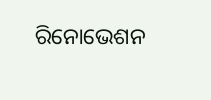ରିନୋଭେଶନ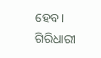ହେବ।
ଗିରିଧାରୀ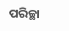ପରିଚ୍ଛା